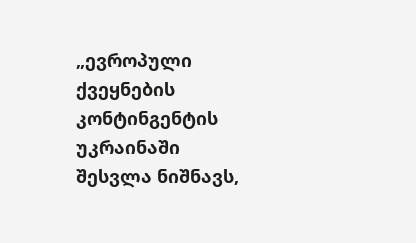„ევროპული ქვეყნების კონტინგენტის უკრაინაში შესვლა ნიშნავს,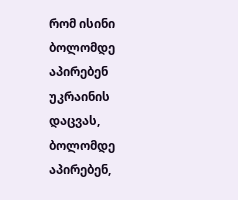რომ ისინი ბოლომდე აპირებენ უკრაინის დაცვას, ბოლომდე აპირებენ,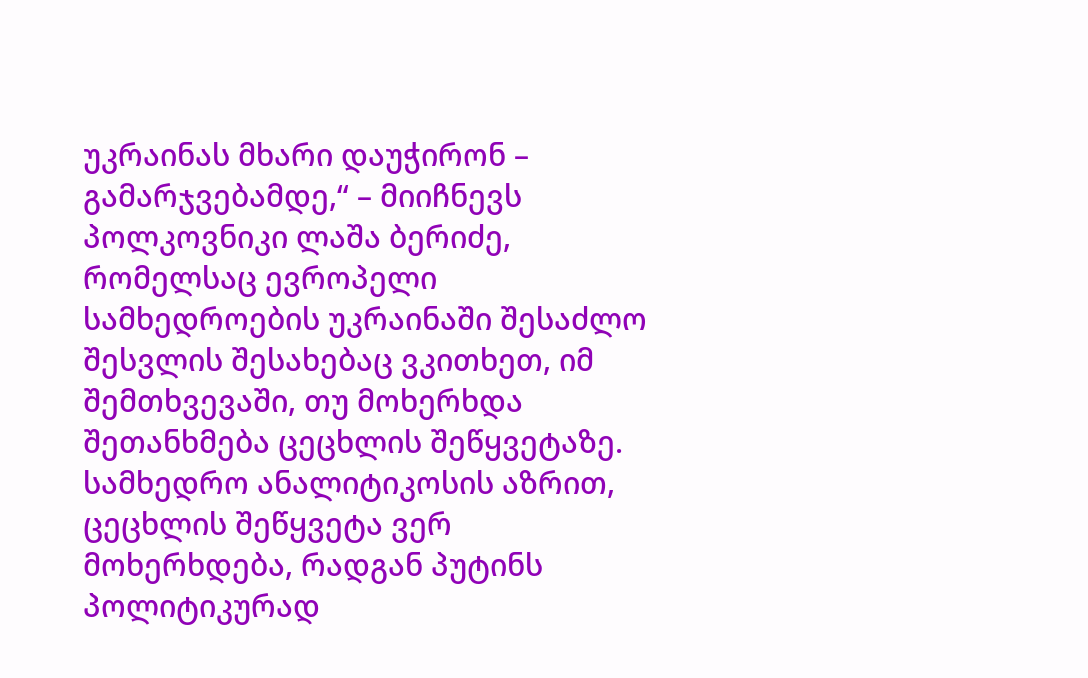უკრაინას მხარი დაუჭირონ – გამარჯვებამდე,“ – მიიჩნევს პოლკოვნიკი ლაშა ბერიძე, რომელსაც ევროპელი სამხედროების უკრაინაში შესაძლო შესვლის შესახებაც ვკითხეთ, იმ შემთხვევაში, თუ მოხერხდა შეთანხმება ცეცხლის შეწყვეტაზე.
სამხედრო ანალიტიკოსის აზრით, ცეცხლის შეწყვეტა ვერ მოხერხდება, რადგან პუტინს პოლიტიკურად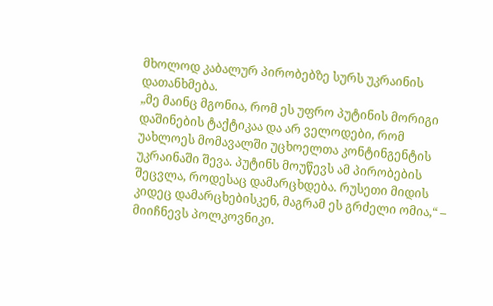მხოლოდ კაბალურ პირობებზე სურს უკრაინის დათანხმება.
„მე მაინც მგონია, რომ ეს უფრო პუტინის მორიგი დაშინების ტაქტიკაა და არ ველოდები, რომ უახლოეს მომავალში უცხოელთა კონტინგენტის უკრაინაში შევა. პუტინს მოუწევს ამ პირობების შეცვლა, როდესაც დამარცხდება. რუსეთი მიდის კიდეც დამარცხებისკენ, მაგრამ ეს გრძელი ომია,“ – მიიჩნევს პოლკოვნიკი.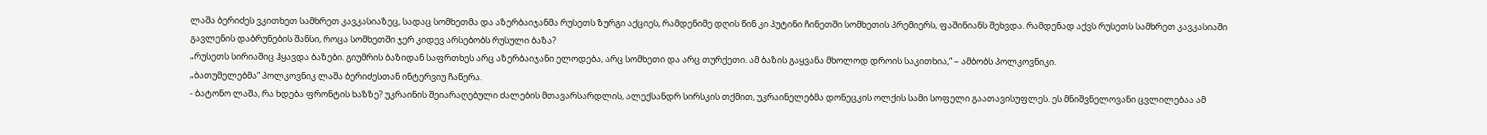ლაშა ბერიძეს ვკითხეთ სამხრეთ კავკასიაზეც, სადაც სომხეთმა და აზერბაიჯანმა რუსეთს ზურგი აქციეს, რამდენიმე დღის წინ კი პუტინი ჩინეთში სომხეთის პრემიერს, ფაშინიანს შეხვდა. რამდენად აქვს რუსეთს სამხრეთ კავკასიაში გავლენის დაბრუნების შანსი, როცა სომხეთში ჯერ კიდევ არსებობს რუსული ბაზა?
„რუსეთს სირიაშიც ჰყავდა ბაზები. გიუმრის ბაზიდან საფრთხეს არც აზერბაიჯანი ელოდება, არც სომხეთი და არც თურქეთი. ამ ბაზის გაყვანა მხოლოდ დროის საკითხია,“ – ამბობს პოლკოვნიკი.
„ბათუმელებმა“ პოლკოვნიკ ლაშა ბერიძესთან ინტერვიუ ჩაწერა.
- ბატონო ლაშა, რა ხდება ფრონტის ხაზზე? უკრაინის შეიარაღებული ძალების მთავარსარდლის, ალექსანდრ სირსკის თქმით, უკრაინელებმა დონეცკის ოლქის სამი სოფელი გაათავისუფლეს. ეს მნიშვნელოვანი ცვლილებაა ამ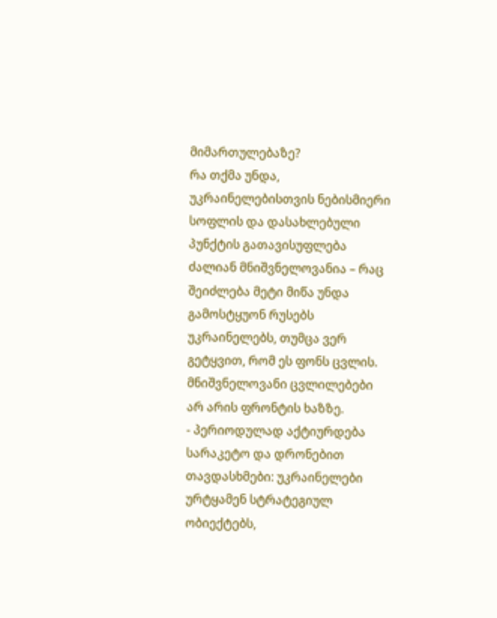მიმართულებაზე?
რა თქმა უნდა, უკრაინელებისთვის ნებისმიერი სოფლის და დასახლებული პუნქტის გათავისუფლება ძალიან მნიშვნელოვანია – რაც შეიძლება მეტი მიწა უნდა გამოსტყუონ რუსებს უკრაინელებს, თუმცა ვერ გეტყვით, რომ ეს ფონს ცვლის.
მნიშვნელოვანი ცვლილებები არ არის ფრონტის ხაზზე.
- პერიოდულად აქტიურდება სარაკეტო და დრონებით თავდასხმები: უკრაინელები ურტყამენ სტრატეგიულ ობიექტებს,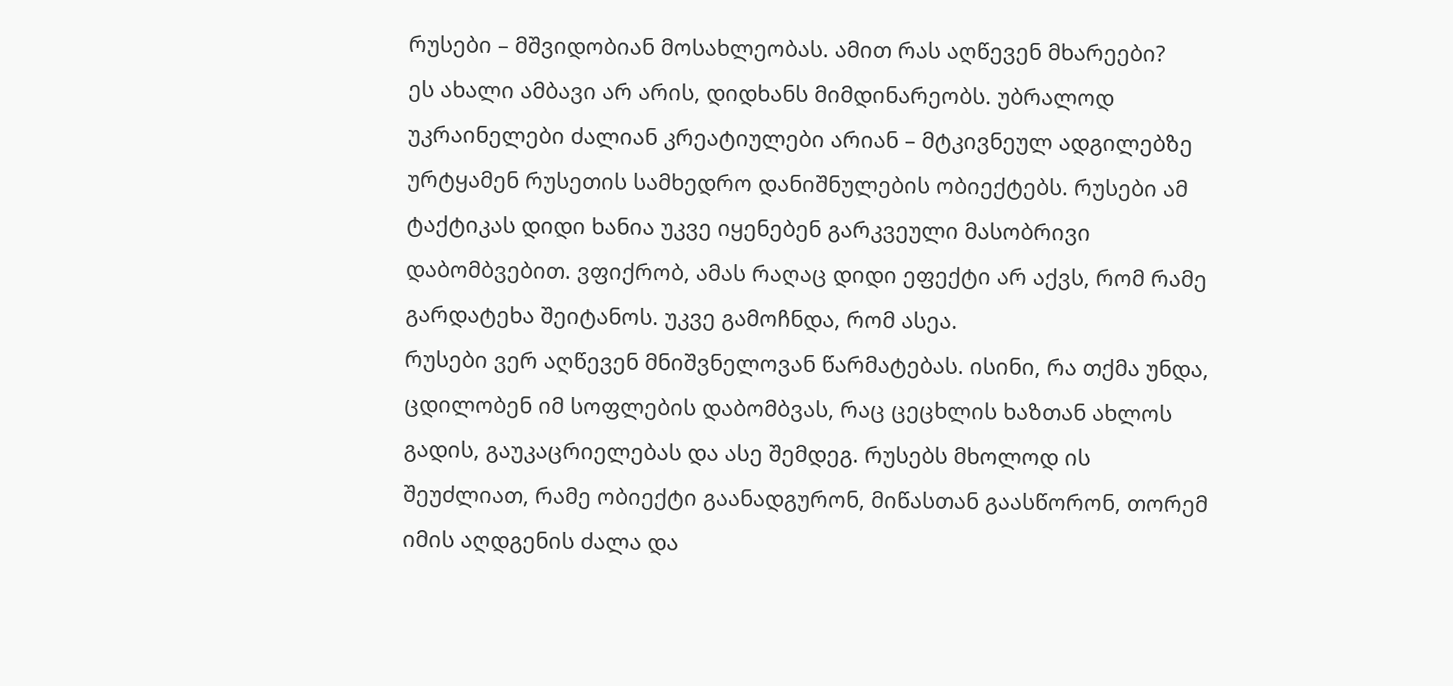რუსები – მშვიდობიან მოსახლეობას. ამით რას აღწევენ მხარეები?
ეს ახალი ამბავი არ არის, დიდხანს მიმდინარეობს. უბრალოდ უკრაინელები ძალიან კრეატიულები არიან – მტკივნეულ ადგილებზე ურტყამენ რუსეთის სამხედრო დანიშნულების ობიექტებს. რუსები ამ ტაქტიკას დიდი ხანია უკვე იყენებენ გარკვეული მასობრივი დაბომბვებით. ვფიქრობ, ამას რაღაც დიდი ეფექტი არ აქვს, რომ რამე გარდატეხა შეიტანოს. უკვე გამოჩნდა, რომ ასეა.
რუსები ვერ აღწევენ მნიშვნელოვან წარმატებას. ისინი, რა თქმა უნდა, ცდილობენ იმ სოფლების დაბომბვას, რაც ცეცხლის ხაზთან ახლოს გადის, გაუკაცრიელებას და ასე შემდეგ. რუსებს მხოლოდ ის შეუძლიათ, რამე ობიექტი გაანადგურონ, მიწასთან გაასწორონ, თორემ იმის აღდგენის ძალა და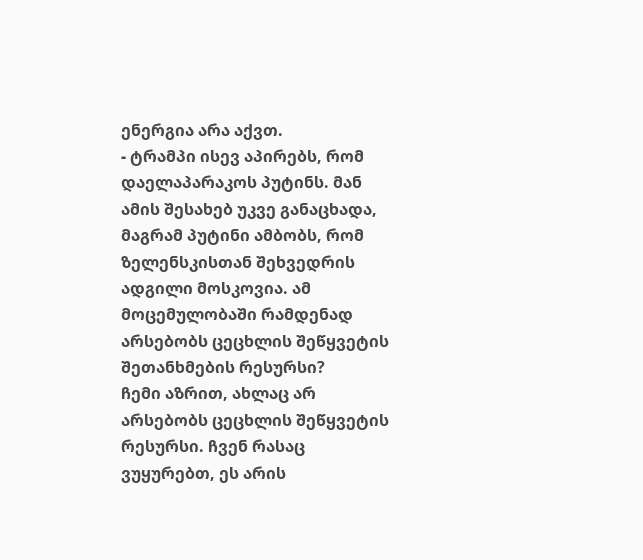ენერგია არა აქვთ.
- ტრამპი ისევ აპირებს, რომ დაელაპარაკოს პუტინს. მან ამის შესახებ უკვე განაცხადა, მაგრამ პუტინი ამბობს, რომ ზელენსკისთან შეხვედრის ადგილი მოსკოვია. ამ მოცემულობაში რამდენად არსებობს ცეცხლის შეწყვეტის შეთანხმების რესურსი?
ჩემი აზრით, ახლაც არ არსებობს ცეცხლის შეწყვეტის რესურსი. ჩვენ რასაც ვუყურებთ, ეს არის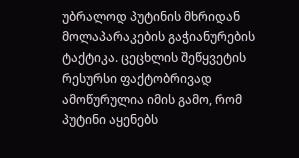უბრალოდ პუტინის მხრიდან მოლაპარაკების გაჭიანურების ტაქტიკა. ცეცხლის შეწყვეტის რესურსი ფაქტობრივად ამოწურულია იმის გამო, რომ პუტინი აყენებს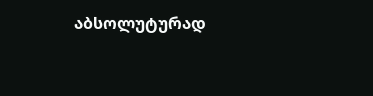აბსოლუტურად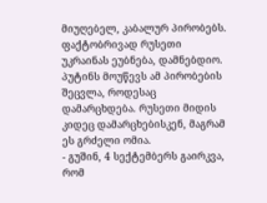მიუღებელ, კაბალურ პირობებს. ფაქტობრივად რუსეთი უკრაინას ეუბნება, დამნებდიო.
პუტინს მოუწევს ამ პირობების შეცვლა, როდესაც დამარცხდება. რუსეთი მიდის კიდეც დამარცხებისკენ, მაგრამ ეს გრძელი ომია.
- გუშინ, 4 სექტემბერს გაირკვა, რომ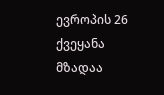ევროპის 26 ქვეყანა მზადაა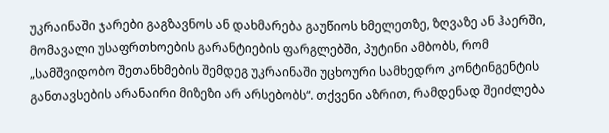უკრაინაში ჯარები გაგზავნოს ან დახმარება გაუწიოს ხმელეთზე, ზღვაზე ან ჰაერში, მომავალი უსაფრთხოების გარანტიების ფარგლებში, პუტინი ამბობს, რომ „სამშვიდობო შეთანხმების შემდეგ უკრაინაში უცხოური სამხედრო კონტინგენტის განთავსების არანაირი მიზეზი არ არსებობს“. თქვენი აზრით, რამდენად შეიძლება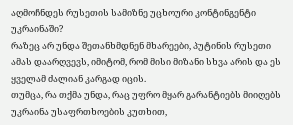აღმოჩნდეს რუსეთის სამიზნე უცხოური კონტინგენტი უკრაინაში?
რაზეც არ უნდა შეთანხმდნენ მხარეები, პუტინის რუსეთი ამას დაარღვევს, იმიტომ, რომ მისი მიზანი სხვა არის და ეს ყველამ ძალიან კარგად იცის.
თუმცა, რა თქმა უნდა, რაც უფრო მყარ გარანტიებს მიიღებს უკრაინა უსაფრთხოების კუთხით,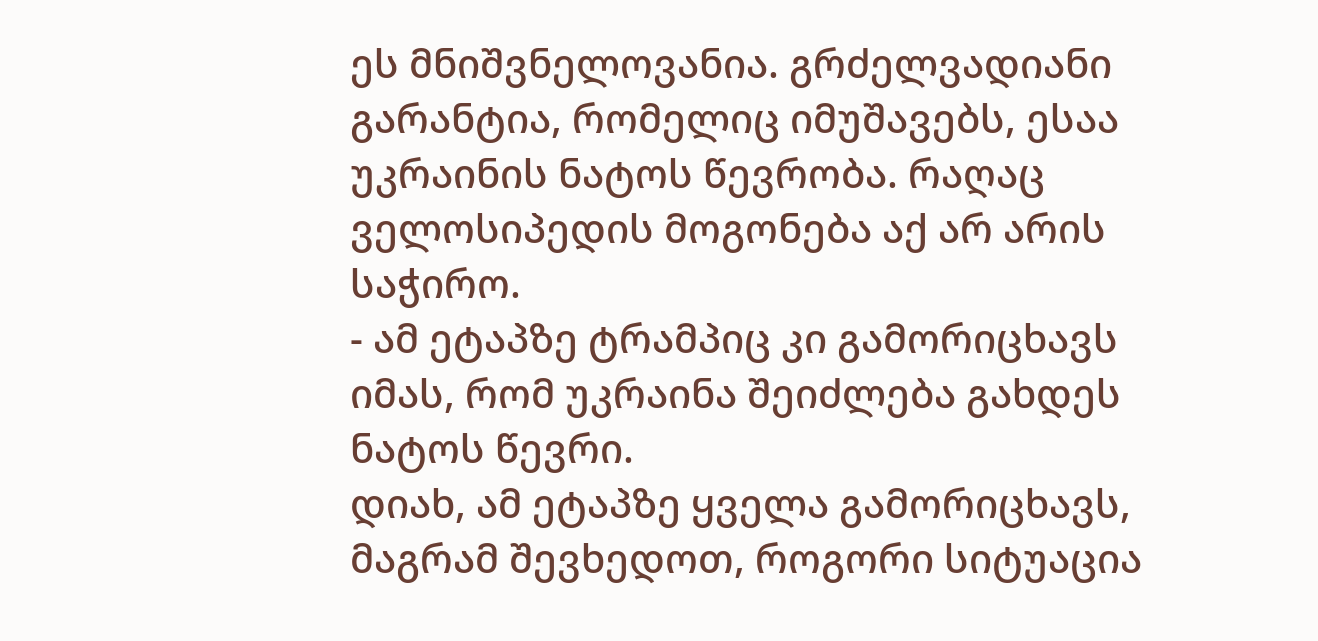ეს მნიშვნელოვანია. გრძელვადიანი გარანტია, რომელიც იმუშავებს, ესაა უკრაინის ნატოს წევრობა. რაღაც ველოსიპედის მოგონება აქ არ არის საჭირო.
- ამ ეტაპზე ტრამპიც კი გამორიცხავს იმას, რომ უკრაინა შეიძლება გახდეს ნატოს წევრი.
დიახ, ამ ეტაპზე ყველა გამორიცხავს, მაგრამ შევხედოთ, როგორი სიტუაცია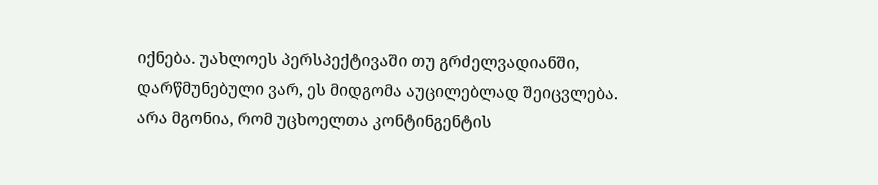იქნება. უახლოეს პერსპექტივაში თუ გრძელვადიანში, დარწმუნებული ვარ, ეს მიდგომა აუცილებლად შეიცვლება.
არა მგონია, რომ უცხოელთა კონტინგენტის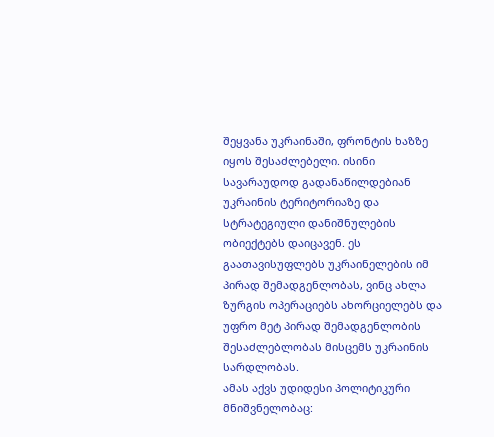შეყვანა უკრაინაში, ფრონტის ხაზზე იყოს შესაძლებელი. ისინი სავარაუდოდ გადანაწილდებიან უკრაინის ტერიტორიაზე და სტრატეგიული დანიშნულების ობიექტებს დაიცავენ. ეს გაათავისუფლებს უკრაინელების იმ პირად შემადგენლობას, ვინც ახლა ზურგის ოპერაციებს ახორციელებს და უფრო მეტ პირად შემადგენლობის შესაძლებლობას მისცემს უკრაინის სარდლობას.
ამას აქვს უდიდესი პოლიტიკური მნიშვნელობაც: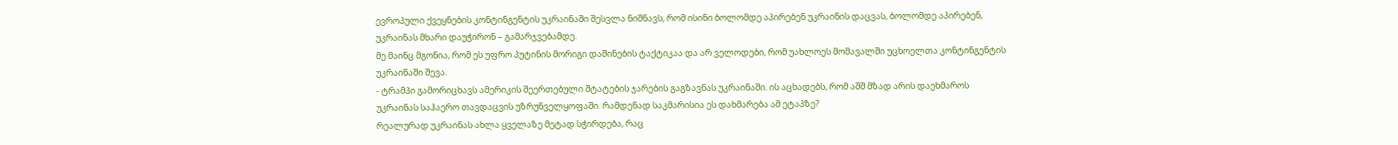ევროპული ქვეყნების კონტინგენტის უკრაინაში შესვლა ნიშნავს, რომ ისინი ბოლომდე აპირებენ უკრაინის დაცვას, ბოლომდე აპირებენ, უკრაინას მხარი დაუჭირონ – გამარჯვებამდე.
მე მაინც მგონია, რომ ეს უფრო პუტინის მორიგი დაშინების ტაქტიკაა და არ ველოდები, რომ უახლოეს მომავალში უცხოელთა კონტინგენტის უკრაინაში შევა.
- ტრამპი გამორიცხავს ამერიკის შეერთებული შტატების ჯარების გაგზავნას უკრაინაში. ის აცხადებს, რომ აშშ მზად არის დაეხმაროს უკრაინას საჰაერო თავდაცვის უზრუნველყოფაში. რამდენად საკმარისია ეს დახმარება ამ ეტაპზე?
რეალურად უკრაინას ახლა ყველაზე მეტად სჭირდება, რაც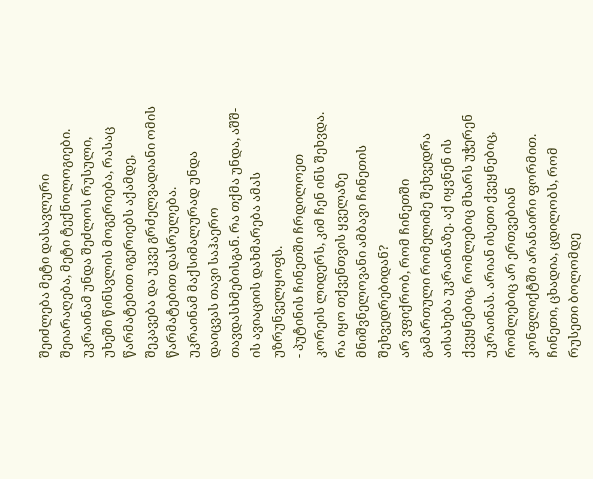შეიძლება მეტი დასავლური შეიარაღება, მეტი ტექნოლოგიები. უკრაინამ უნდა შეძლოს რუსული, უხეში წინსვლის მოგერიება, რასაც წარმატებით იგერიებს აქამდე, შეკავება და უკვე გრძელვადიანი ომის წარმატებით დასრულება.
უკრაინამ მაქსიმალურად უნდა დაიცვას თავი საჰაერო თავდასხმებისგან. რა თქმა უნდა, აშშ-ის ავიაციის დახმარება ამას უზრუნველყოფს.
- პუტინის ჩინეთში ჩრდილოეთ კორეის ლიდერს, კიმ ჩენ ინს შეხვდა. რა იყო თქვენთვის ყველაზე მნიშვნელოვანი ამბავი ჩინეთის შეხვედრებიდან?
არ ვფიქრობ, რომ ჩინეთში გამართული რომელიმე შეხვედრა აისახება უკრაინაზე. აქ იყვნენ ის ქვეყნებიც, რომლებიც მხარს უჭერენ უკრაინას. არიან ისეთი ქვეყნებიც, რომლებიც არ ერთვებიან კონფლიქტში არანაირი ფორმით. ჩინეთი, ცხადია, ცდილობს, რომ რუსეთი ბოლომდე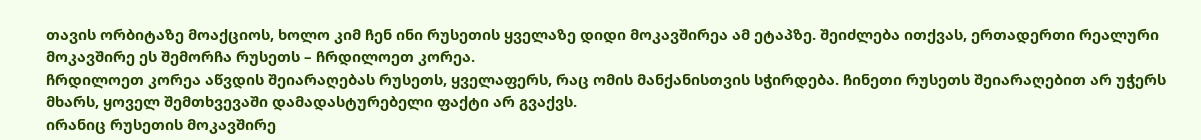თავის ორბიტაზე მოაქციოს, ხოლო კიმ ჩენ ინი რუსეთის ყველაზე დიდი მოკავშირეა ამ ეტაპზე. შეიძლება ითქვას, ერთადერთი რეალური მოკავშირე ეს შემორჩა რუსეთს – ჩრდილოეთ კორეა.
ჩრდილოეთ კორეა აწვდის შეიარაღებას რუსეთს, ყველაფერს, რაც ომის მანქანისთვის სჭირდება. ჩინეთი რუსეთს შეიარაღებით არ უჭერს მხარს, ყოველ შემთხვევაში დამადასტურებელი ფაქტი არ გვაქვს.
ირანიც რუსეთის მოკავშირე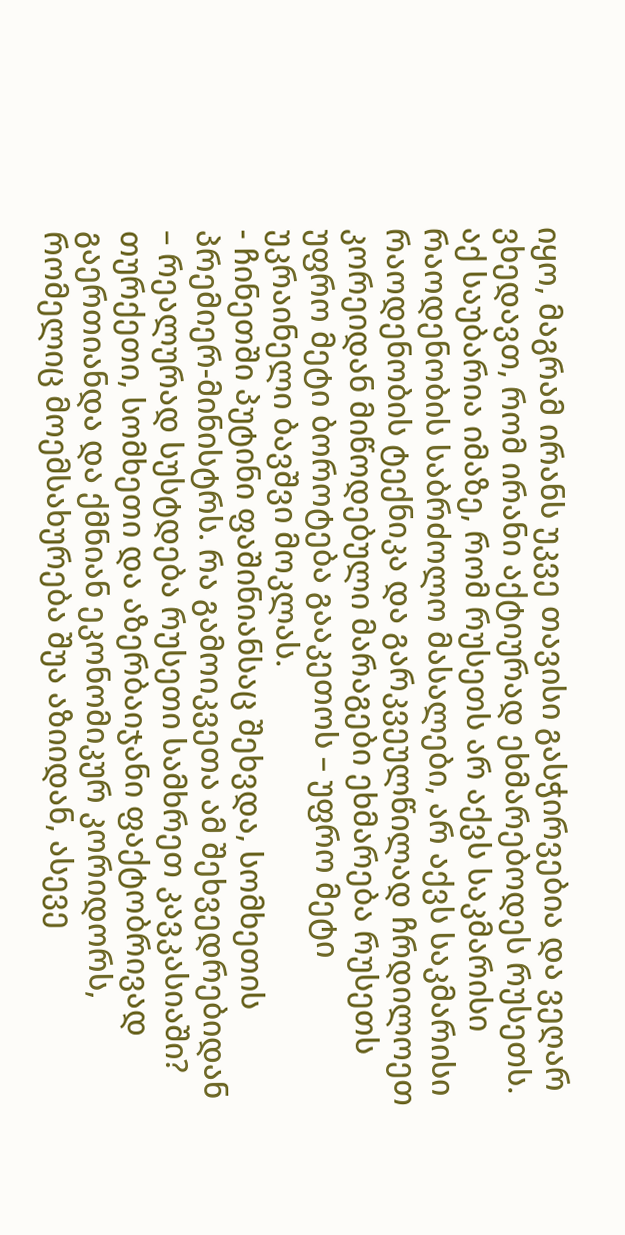იყო, მაგრამ ირანს უკვე თავისი გასჭირვებია და ვეღარ ვხედავთ, რომ ირანი აქტიურად ეხმარებოდეს რუსეთს.
აქ საუბარია იმაზე, რომ რუსეთს არ აქვს საკმარისი რაოდენობის საბრძოლო მასალები, არ აქვს საკმარისი რაოდენობის ტექნიკა და გარკვეულწილად ჩრდილოეთ კორეიდან მიწოდებული მარაგები ეხმარება რუსეთს უფრო მეტი ბოროტება გააკეთოს – უფრო მეტი უკრაინელი ბავშვი მოკლას.
- ჩინეთში პუტინი ფაშინიანსაც შეხვდა, სომხეთის პრემიერ-მინისტრს. რა გამოიკვეთა ამ შეხვედრებიდან – რეალურად სუსტდება რუსეთი სამხრეთ კავკასიაში?
თურქეთი, სომხეთი და აზერბაიჯანი ფაქტობრივად გაერთიანდა და ქმნიან ეკონომიკურ კორიდორს, რომელიც მოემსახურება შუა აზიიდან, ასევე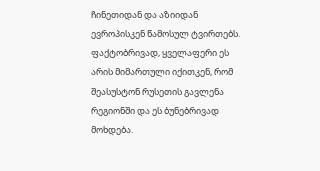ჩინეთიდან და აზიიდან ევროპისკენ წამოსულ ტვირთებს. ფაქტობრივად, ყველაფერი ეს არის მიმართული იქითკენ, რომ შეასუსტონ რუსეთის გავლენა რეგიონში და ეს ბუნებრივად მოხდება.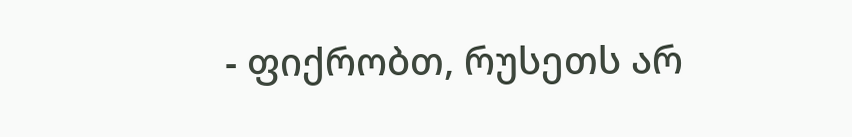- ფიქრობთ, რუსეთს არ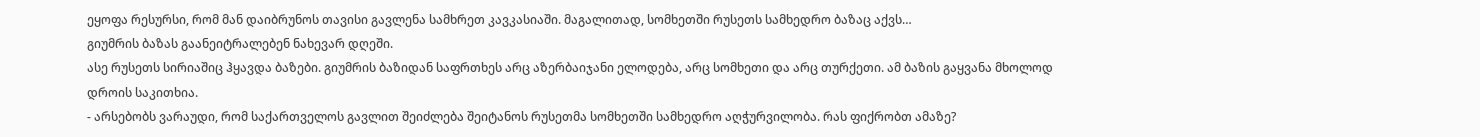ეყოფა რესურსი, რომ მან დაიბრუნოს თავისი გავლენა სამხრეთ კავკასიაში. მაგალითად, სომხეთში რუსეთს სამხედრო ბაზაც აქვს…
გიუმრის ბაზას გაანეიტრალებენ ნახევარ დღეში.
ასე რუსეთს სირიაშიც ჰყავდა ბაზები. გიუმრის ბაზიდან საფრთხეს არც აზერბაიჯანი ელოდება, არც სომხეთი და არც თურქეთი. ამ ბაზის გაყვანა მხოლოდ დროის საკითხია.
- არსებობს ვარაუდი, რომ საქართველოს გავლით შეიძლება შეიტანოს რუსეთმა სომხეთში სამხედრო აღჭურვილობა. რას ფიქრობთ ამაზე?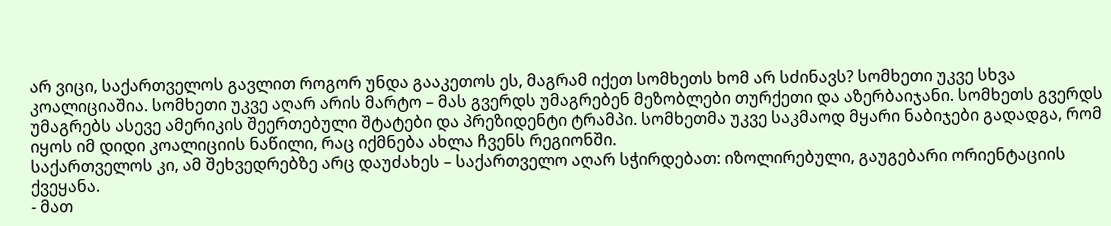არ ვიცი, საქართველოს გავლით როგორ უნდა გააკეთოს ეს, მაგრამ იქეთ სომხეთს ხომ არ სძინავს? სომხეთი უკვე სხვა კოალიციაშია. სომხეთი უკვე აღარ არის მარტო – მას გვერდს უმაგრებენ მეზობლები თურქეთი და აზერბაიჯანი. სომხეთს გვერდს უმაგრებს ასევე ამერიკის შეერთებული შტატები და პრეზიდენტი ტრამპი. სომხეთმა უკვე საკმაოდ მყარი ნაბიჯები გადადგა, რომ იყოს იმ დიდი კოალიციის ნაწილი, რაც იქმნება ახლა ჩვენს რეგიონში.
საქართველოს კი, ამ შეხვედრებზე არც დაუძახეს – საქართველო აღარ სჭირდებათ: იზოლირებული, გაუგებარი ორიენტაციის ქვეყანა.
- მათ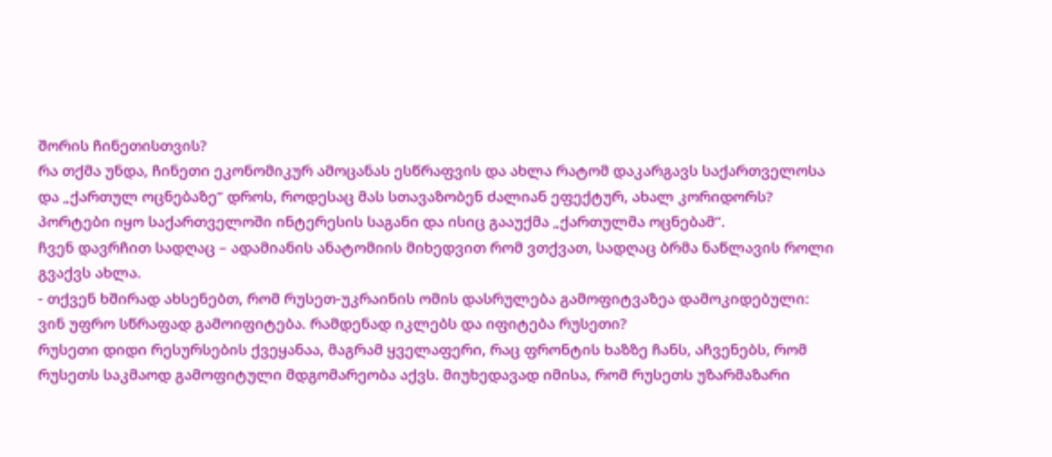შორის ჩინეთისთვის?
რა თქმა უნდა, ჩინეთი ეკონომიკურ ამოცანას ესწრაფვის და ახლა რატომ დაკარგავს საქართველოსა და „ქართულ ოცნებაზე“ დროს, როდესაც მას სთავაზობენ ძალიან ეფექტურ, ახალ კორიდორს? პორტები იყო საქართველოში ინტერესის საგანი და ისიც გააუქმა „ქართულმა ოცნებამ“.
ჩვენ დავრჩით სადღაც – ადამიანის ანატომიის მიხედვით რომ ვთქვათ, სადღაც ბრმა ნაწლავის როლი გვაქვს ახლა.
- თქვენ ხშირად ახსენებთ, რომ რუსეთ-უკრაინის ომის დასრულება გამოფიტვაზეა დამოკიდებული: ვინ უფრო სწრაფად გამოიფიტება. რამდენად იკლებს და იფიტება რუსეთი?
რუსეთი დიდი რესურსების ქვეყანაა, მაგრამ ყველაფერი, რაც ფრონტის ხაზზე ჩანს, აჩვენებს, რომ რუსეთს საკმაოდ გამოფიტული მდგომარეობა აქვს. მიუხედავად იმისა, რომ რუსეთს უზარმაზარი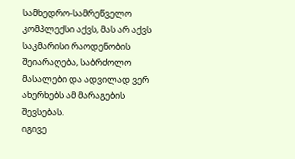სამხედრო-სამრეწველო კომპლექსი აქვს, მას არ აქვს საკმარისი რაოდენობის შეიარაღება, საბრძოლო მასალები და ადვილად ვერ ახერხებს ამ მარაგების შევსებას.
იგივე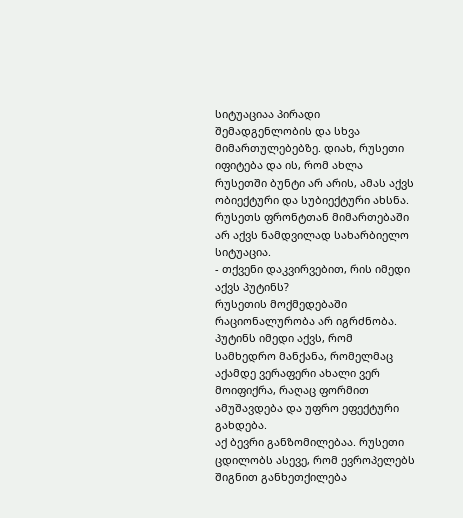სიტუაციაა პირადი შემადგენლობის და სხვა მიმართულებებზე. დიახ, რუსეთი იფიტება და ის, რომ ახლა რუსეთში ბუნტი არ არის, ამას აქვს ობიექტური და სუბიექტური ახსნა. რუსეთს ფრონტთან მიმართებაში არ აქვს ნამდვილად სახარბიელო სიტუაცია.
- თქვენი დაკვირვებით, რის იმედი აქვს პუტინს?
რუსეთის მოქმედებაში რაციონალურობა არ იგრძნობა. პუტინს იმედი აქვს, რომ სამხედრო მანქანა, რომელმაც აქამდე ვერაფერი ახალი ვერ მოიფიქრა, რაღაც ფორმით ამუშავდება და უფრო ეფექტური გახდება.
აქ ბევრი განზომილებაა. რუსეთი ცდილობს ასევე, რომ ევროპელებს შიგნით განხეთქილება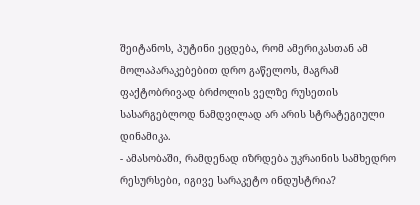შეიტანოს, პუტინი ეცდება, რომ ამერიკასთან ამ მოლაპარაკებებით დრო გაწელოს, მაგრამ ფაქტობრივად ბრძოლის ველზე რუსეთის სასარგებლოდ ნამდვილად არ არის სტრატეგიული დინამიკა.
- ამასობაში, რამდენად იზრდება უკრაინის სამხედრო რესურსები, იგივე სარაკეტო ინდუსტრია?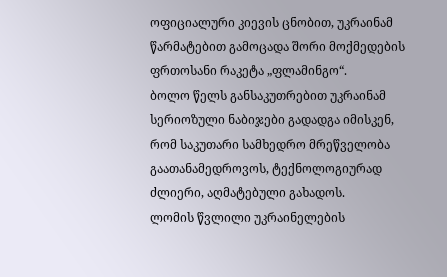ოფიციალური კიევის ცნობით, უკრაინამ წარმატებით გამოცადა შორი მოქმედების ფრთოსანი რაკეტა „ფლამინგო“.
ბოლო წელს განსაკუთრებით უკრაინამ სერიოზული ნაბიჯები გადადგა იმისკენ, რომ საკუთარი სამხედრო მრეწველობა გაათანამედროვოს, ტექნოლოგიურად ძლიერი, აღმატებული გახადოს.
ლომის წვლილი უკრაინელების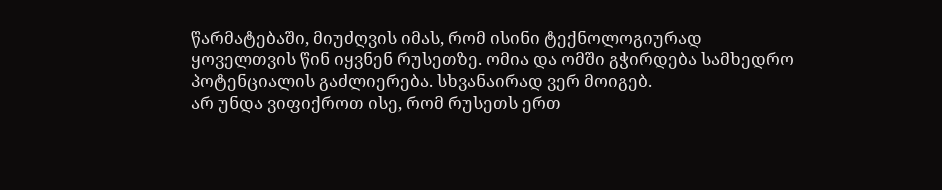წარმატებაში, მიუძღვის იმას, რომ ისინი ტექნოლოგიურად ყოველთვის წინ იყვნენ რუსეთზე. ომია და ომში გჭირდება სამხედრო პოტენციალის გაძლიერება. სხვანაირად ვერ მოიგებ.
არ უნდა ვიფიქროთ ისე, რომ რუსეთს ერთ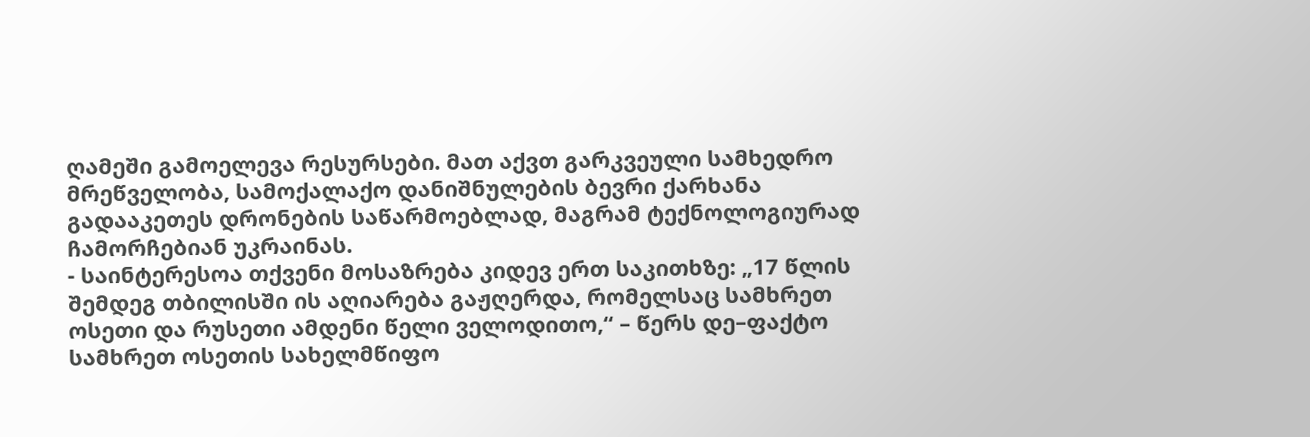ღამეში გამოელევა რესურსები. მათ აქვთ გარკვეული სამხედრო მრეწველობა, სამოქალაქო დანიშნულების ბევრი ქარხანა გადააკეთეს დრონების საწარმოებლად, მაგრამ ტექნოლოგიურად ჩამორჩებიან უკრაინას.
- საინტერესოა თქვენი მოსაზრება კიდევ ერთ საკითხზე: „17 წლის შემდეგ თბილისში ის აღიარება გაჟღერდა, რომელსაც სამხრეთ ოსეთი და რუსეთი ამდენი წელი ველოდითო,“ – წერს დე–ფაქტო სამხრეთ ოსეთის სახელმწიფო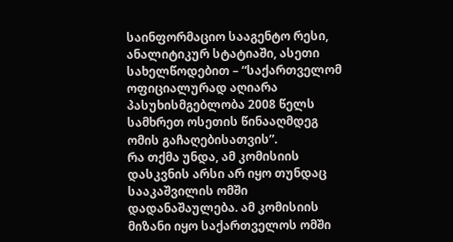საინფორმაციო სააგენტო რესი, ანალიტიკურ სტატიაში, ასეთი სახელწოდებით – “საქართველომ ოფიციალურად აღიარა პასუხისმგებლობა 2008 წელს სამხრეთ ოსეთის წინააღმდეგ ომის გაჩაღებისათვის”.
რა თქმა უნდა, ამ კომისიის დასკვნის არსი არ იყო თუნდაც სააკაშვილის ომში დადანაშაულება. ამ კომისიის მიზანი იყო საქართველოს ომში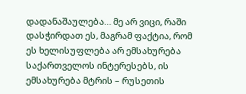დადანაშაულება… მე არ ვიცი, რაში დასჭირდათ ეს, მაგრამ ფაქტია, რომ ეს ხელისუფლება არ ემსახურება საქართველოს ინტერესებს, ის ემსახურება მტრის – რუსეთის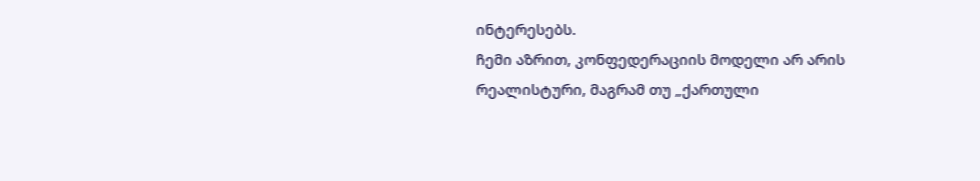ინტერესებს.
ჩემი აზრით, კონფედერაციის მოდელი არ არის რეალისტური, მაგრამ თუ „ქართული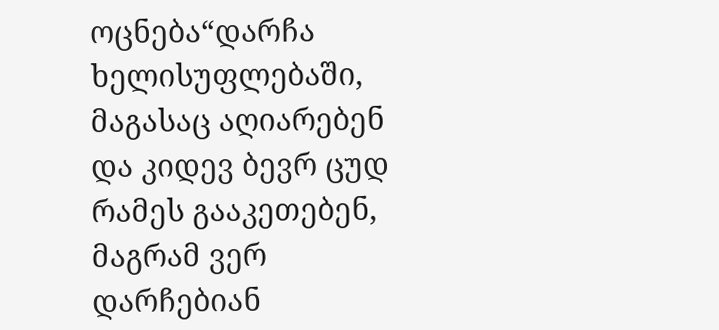ოცნება“დარჩა ხელისუფლებაში, მაგასაც აღიარებენ და კიდევ ბევრ ცუდ რამეს გააკეთებენ, მაგრამ ვერ დარჩებიან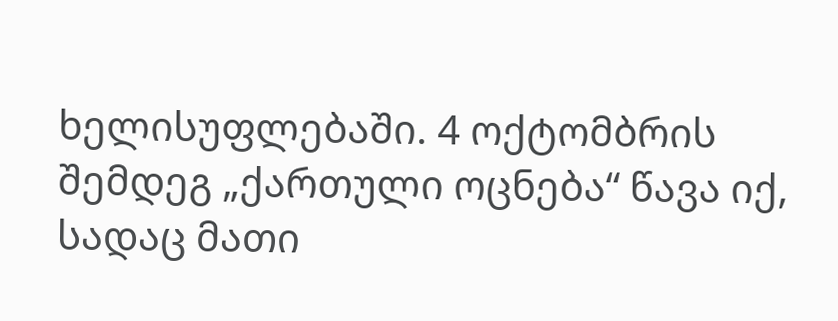ხელისუფლებაში. 4 ოქტომბრის შემდეგ „ქართული ოცნება“ წავა იქ, სადაც მათი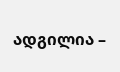ადგილია –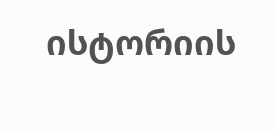ისტორიის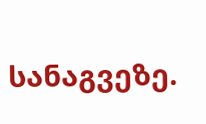სანაგვეზე.